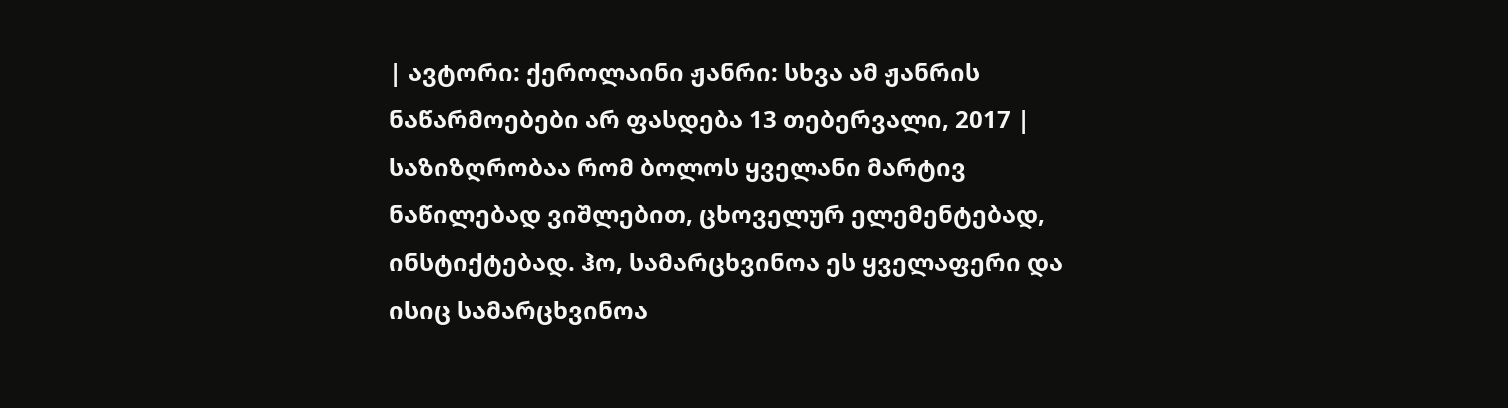| ავტორი: ქეროლაინი ჟანრი: სხვა ამ ჟანრის ნაწარმოებები არ ფასდება 13 თებერვალი, 2017 |
საზიზღრობაა რომ ბოლოს ყველანი მარტივ ნაწილებად ვიშლებით, ცხოველურ ელემენტებად, ინსტიქტებად. ჰო, სამარცხვინოა ეს ყველაფერი და ისიც სამარცხვინოა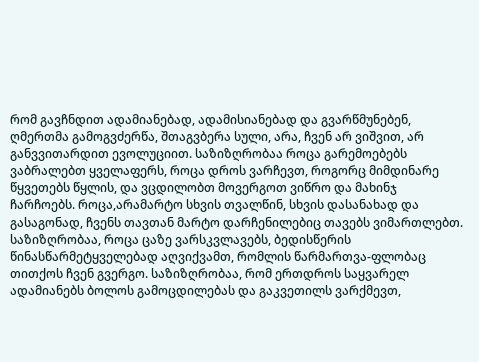რომ გავჩნდით ადამიანებად, ადამისიანებად და გვარწმუნებენ, ღმერთმა გამოგვძერწა, შთაგვბერა სული, არა, ჩვენ არ ვიშვით, არ განვვითარდით ევოლუციით. საზიზღრობაა როცა გარემოებებს ვაბრალებთ ყველაფერს, როცა დროს ვარჩევთ, როგორც მიმდინარე წყვეთებს წყლის, და ვცდილობთ მოვერგოთ ვიწრო და მახინჯ ჩარჩოებს. როცა,არამარტო სხვის თვალწინ, სხვის დასანახად და გასაგონად, ჩვენს თავთან მარტო დარჩენილებიც თავებს ვიმართლებთ. საზიზღრობაა, როცა ცაზე ვარსკვლავებს, ბედისწერის წინასწარმეტყველებად აღვიქვამთ, რომლის წარმართვა-ფლობაც თითქოს ჩვენ გვერგო. საზიზღრობაა, რომ ერთდროს საყვარელ ადამიანებს ბოლოს გამოცდილებას და გაკვეთილს ვარქმევთ,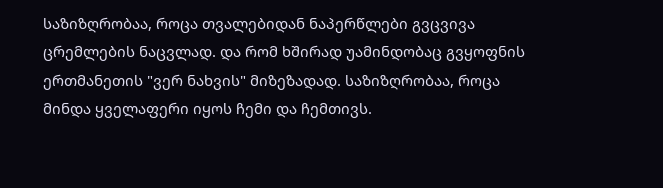საზიზღრობაა, როცა თვალებიდან ნაპერწლები გვცვივა ცრემლების ნაცვლად. და რომ ხშირად უამინდობაც გვყოფნის ერთმანეთის "ვერ ნახვის" მიზეზადად. საზიზღრობაა, როცა მინდა ყველაფერი იყოს ჩემი და ჩემთივს.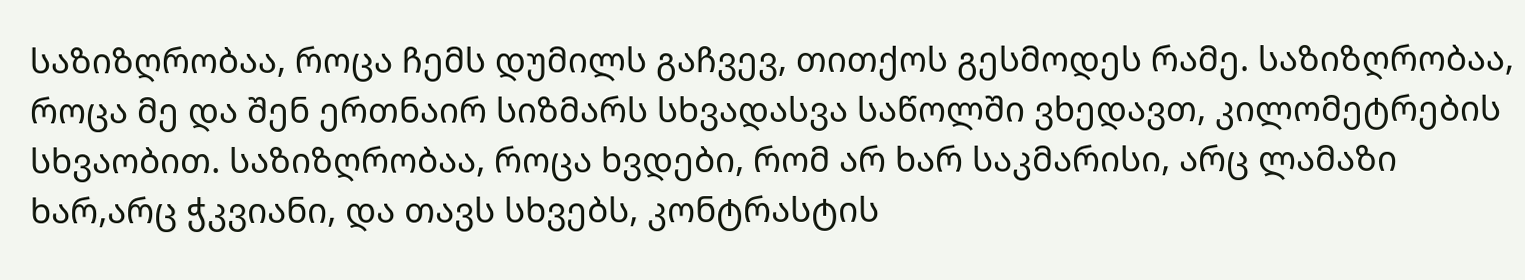საზიზღრობაა, როცა ჩემს დუმილს გაჩვევ, თითქოს გესმოდეს რამე. საზიზღრობაა, როცა მე და შენ ერთნაირ სიზმარს სხვადასვა საწოლში ვხედავთ, კილომეტრების სხვაობით. საზიზღრობაა, როცა ხვდები, რომ არ ხარ საკმარისი, არც ლამაზი ხარ,არც ჭკვიანი, და თავს სხვებს, კონტრასტის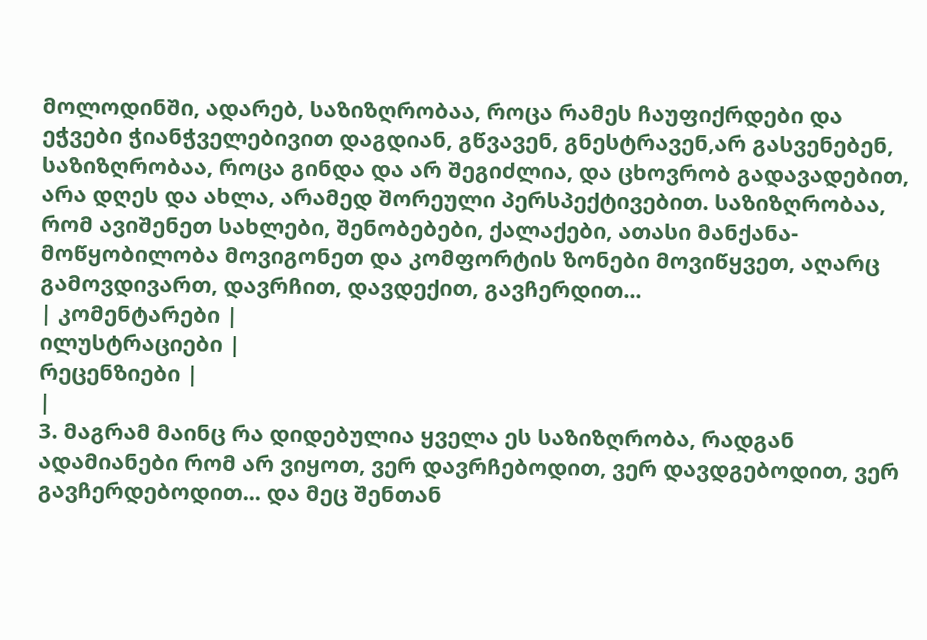მოლოდინში, ადარებ, საზიზღრობაა, როცა რამეს ჩაუფიქრდები და ეჭვები ჭიანჭველებივით დაგდიან, გწვავენ, გნესტრავენ,არ გასვენებენ, საზიზღრობაა, როცა გინდა და არ შეგიძლია, და ცხოვრობ გადავადებით, არა დღეს და ახლა, არამედ შორეული პერსპექტივებით. საზიზღრობაა, რომ ავიშენეთ სახლები, შენობებები, ქალაქები, ათასი მანქანა-მოწყობილობა მოვიგონეთ და კომფორტის ზონები მოვიწყვეთ, აღარც გამოვდივართ, დავრჩით, დავდექით, გავჩერდით...
| კომენტარები |
ილუსტრაციები |
რეცენზიები |
|
3. მაგრამ მაინც რა დიდებულია ყველა ეს საზიზღრობა, რადგან ადამიანები რომ არ ვიყოთ, ვერ დავრჩებოდით, ვერ დავდგებოდით, ვერ გავჩერდებოდით... და მეც შენთან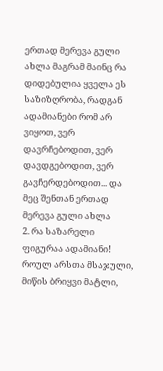ერთად მერევა გული ახლა მაგრამ მაინც რა დიდებულია ყველა ეს საზიზღრობა, რადგან ადამიანები რომ არ ვიყოთ, ვერ დავრჩებოდით, ვერ დავდგებოდით, ვერ გავჩერდებოდით... და მეც შენთან ერთად მერევა გული ახლა
2. რა საზარელი ფიგურაა ადამიანი! როულ არსთა მსაჯული, მიწის ბრიყვი მატლი,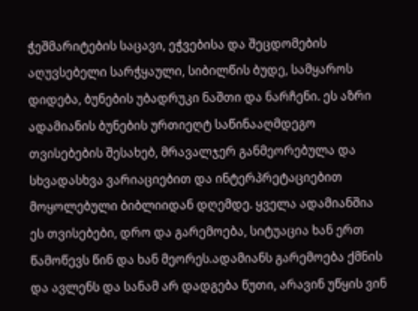ჭეშმარიტების საცავი, ეჭვებისა და შეცდომების აღუვსებელი სარჭყაული, სიბილწის ბუდე, სამყაროს დიდება, ბუნების უბადრუკი ნაშთი და ნარჩენი. ეს აზრი ადამიანის ბუნების ურთიეღტ საწინააღმდეგო თვისებების შესახებ, მრავალჯერ განმეორებულა და სხვადასხვა ვარიაციებით და ინტერპრეტაციებით მოყოლებული ბიბლიიდან დღემდე. ყველა ადამიანშია ეს თვისებები, დრო და გარემოება, სიტუაცია ხან ერთ წამოწევს წინ და ხან მეორეს.ადამიანს გარემოება ქმნის და ავლენს და სანამ არ დადგება წუთი, არავინ უწყის ვინ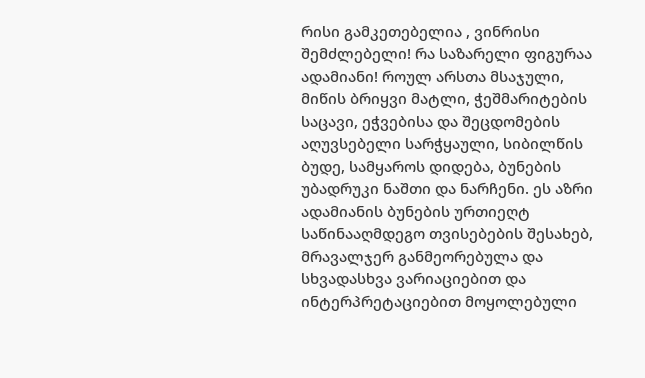რისი გამკეთებელია , ვინრისი შემძლებელი! რა საზარელი ფიგურაა ადამიანი! როულ არსთა მსაჯული, მიწის ბრიყვი მატლი, ჭეშმარიტების საცავი, ეჭვებისა და შეცდომების აღუვსებელი სარჭყაული, სიბილწის ბუდე, სამყაროს დიდება, ბუნების უბადრუკი ნაშთი და ნარჩენი. ეს აზრი ადამიანის ბუნების ურთიეღტ საწინააღმდეგო თვისებების შესახებ, მრავალჯერ განმეორებულა და სხვადასხვა ვარიაციებით და ინტერპრეტაციებით მოყოლებული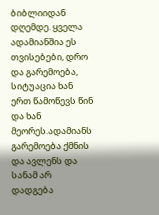ბიბლიიდან დღემდე. ყველა ადამიანშია ეს თვისებები, დრო და გარემოება, სიტუაცია ხან ერთ წამოწევს წინ და ხან მეორეს.ადამიანს გარემოება ქმნის და ავლენს და სანამ არ დადგება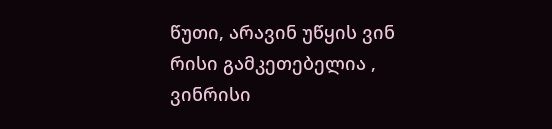წუთი, არავინ უწყის ვინ რისი გამკეთებელია , ვინრისი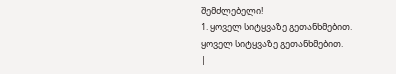შემძლებელი!
1. ყოველ სიტყვაზე გეთანხმებით.
ყოველ სიტყვაზე გეთანხმებით.
|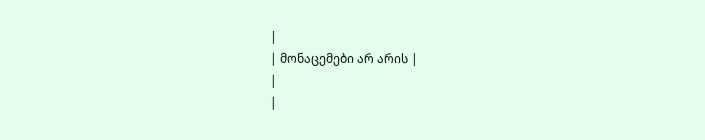|
| მონაცემები არ არის |
|
|